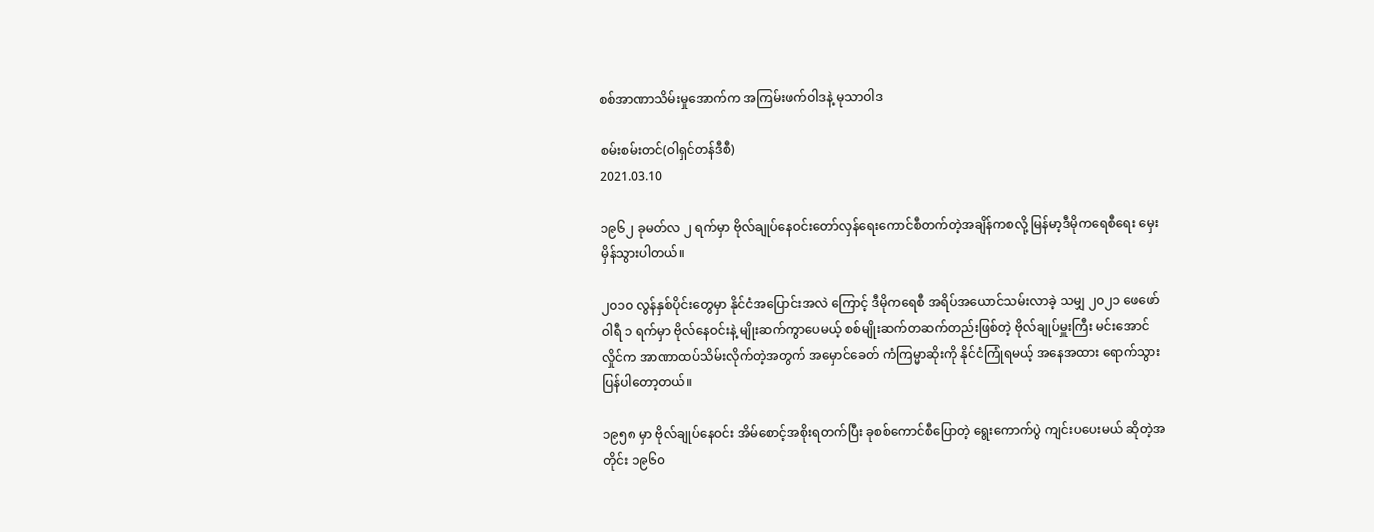စစ်အာဏာသိမ်းမှုအောက်က အကြမ်းဖက်ဝါဒနဲ့ မုသာဝါဒ

စမ်းစမ်းတင်(ဝါရှင်တန်ဒီစီ)
2021.03.10

၁၉၆၂ ခုမတ်လ ၂ ရက်မှာ ဗိုလ်ချုပ်နေဝင်းတော်လှန်ရေးကောင်စီတက်တဲ့အချိန်ကစလို့ မြန်မာ့ဒီမိုကရေစီရေး မှေးမှိန်သွားပါတယ်။

၂၀၁၀ လွန်နှစ်ပိုင်းတွေမှာ နိုင်ငံအပြောင်းအလဲ ကြောင့် ဒီမိုကရေစီ အရိပ်အယောင်သမ်းလာခဲ့ သမျှ ၂၀၂၁ ဖေဖော်ဝါရီ ၁ ရက်မှာ ဗိုလ်နေဝင်းနဲ့ မျိုးဆက်ကွာပေမယ့် စစ်မျိုးဆက်တဆက်တည်းဖြစ်တဲ့ ဗိုလ်ချုပ်မှူးကြီး မင်းအောင်လှိုင်က အာဏာထပ်သိမ်းလိုက်တဲ့အတွက် အမှောင်ခေတ် ကံကြမ္မာဆိုးကို နိုင်ငံကြုံရမယ့် အနေအထား ရောက်သွားပြန်ပါတော့တယ်။

၁၉၅၈ မှာ ဗိုလ်ချုပ်နေဝင်း အိမ်စောင့်အစိုးရတက်ပြီး ခုစစ်ကောင်စီပြောတဲ့ ရွေးကောက်ပွဲ ကျင်းပပေးမယ် ဆိုတဲ့အတိုင်း ၁၉၆၀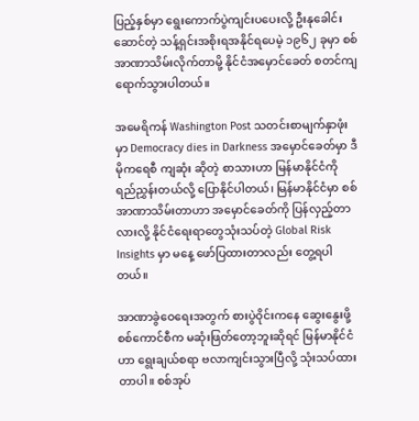ပြည့်နှစ်မှာ ရွေးကောက်ပွဲကျင်းပပေးလို့ ဦးနုခေါင်းဆောင်တဲ့ သန့်ရှင်းအစိုးရအနိုင်ရပေမဲ့ ၁၉၆၂ ခုမှာ စစ်အာဏာသိမ်းလိုက်တာမို့ နိုင်ငံအမှောင်ခေတ် စတင်ကျရောက်သွားပါတယ်။

အမေရိကန် Washington Post သတင်းစာမျက်နှာဖုံးမှာ Democracy dies in Darkness အမှောင်ခေတ်မှာ ဒီမိုကရေစီ ကျဆုံး ဆိုတဲ့ စာသားဟာ မြန်မာနိုင်ငံကို ရည်ညွှန်းတယ်လို့ ပြောနိုင်ပါတယ်၊ မြန်မာနိုင်ငံမှာ စစ်အာဏာသိမ်းတာဟာ အမှောင်ခေတ်ကို ပြန်လှည့်တာလားလို့ နိုင်ငံရေးရာတွေသုံးသပ်တဲ့ Global Risk Insights မှာ မနေ့ ဖော်ပြထားတာလည်း တွေ့ရပါတယ်။

အာဏာခွဲဝေရေးအတွက် စားပွဲဝိုင်းကနေ ဆွေးနွေးဖို့ စစ်ကောင်စီက မဆုံးဖြတ်တော့ဘူးဆိုရင် မြန်မာနိုင်ငံဟာ ရွေးချယ်စရာ ဗလာကျင်းသွားပြီလို့ သုံးသပ်ထားတာပါ။ စစ်အုပ်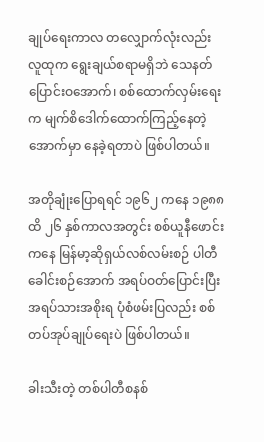ချုပ်ရေးကာလ တလျှောက်လုံးလည်း လူထုက ရွေးချယ်စရာမရှိဘဲ သေနတ်ပြောင်းဝအောက်၊ စစ်ထောက်လှမ်းရေးက မျက်စိဒေါက်ထောက်ကြည့်နေတဲ့ အောက်မှာ နေခဲ့ရတာပဲ ဖြစ်ပါတယ်။

အတိုချုံးပြောရရင် ၁၉၆၂ ကနေ ၁၉၈၈ ထိ ၂၆ နှစ်ကာလအတွင်း စစ်ယူနီဖောင်းကနေ မြန်မာ့ဆိုရှယ်လစ်လမ်းစဉ် ပါတီခေါင်းစဉ်အောက် အရပ်ဝတ်ပြောင်းပြီး အရပ်သားအစိုးရ ပုံစံဖမ်းပြလည်း စစ်တပ်အုပ်ချုပ်ရေးပဲ ဖြစ်ပါတယ်။

ခါးသီးတဲ့ တစ်ပါတီစနစ်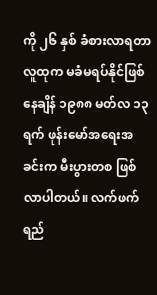ကို ၂၆ နှစ် ခံစားလာရတာ လူထုက မခံမရပ်နိုင်ဖြစ်နေချိန် ၁၉၈၈ မတ်လ ၁၃ ရက် ဖုန်းမော်အရေးအခင်းက မီးပွားတစ ဖြစ်လာပါတယ်။ လက်ဖက်ရည်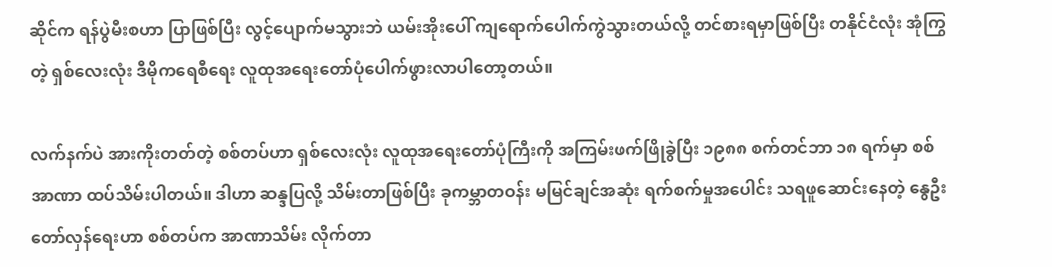ဆိုင်က ရန်ပွဲမီးစဟာ ပြာဖြစ်ပြီး လွင့်ပျောက်မသွားဘဲ ယမ်းအိုးပေါ် ကျရောက်ပေါက်ကွဲသွားတယ်လို့ တင်စားရမှာဖြစ်ပြီး တနိုင်ငံလုံး အုံကြွတဲ့ ရှစ်လေးလုံး ဒီမိုကရေစီရေး လူထုအရေးတော်ပုံပေါက်ဖွားလာပါတော့တယ်။

လက်နက်ပဲ အားကိုးတတ်တဲ့ စစ်တပ်ဟာ ရှစ်လေးလုံး လူထုအရေးတော်ပုံကြီးကို အကြမ်းဖက်ဖြိုခွဲပြီး ၁၉၈၈ စက်တင်ဘာ ၁၈ ရက်မှာ စစ်အာဏာ ထပ်သိမ်းပါတယ်။ ဒါဟာ ဆန္ဒပြလို့ သိမ်းတာဖြစ်ပြီး ခုကမ္ဘာတဝန်း မမြင်ချင်အဆုံး ရက်စက်မှုအပေါင်း သရဖူဆောင်းနေတဲ့ နွေဦးတော်လှန်ရေးဟာ စစ်တပ်က အာဏာသိမ်း လိုက်တာ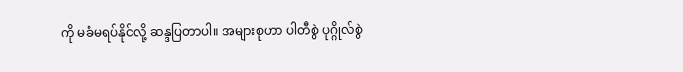ကို မခံမရပ်နိုင်လို့ ဆန္ဒပြတာပါ။ အများစုဟာ ပါတီစွဲ ပုဂ္ဂိုလ်စွဲ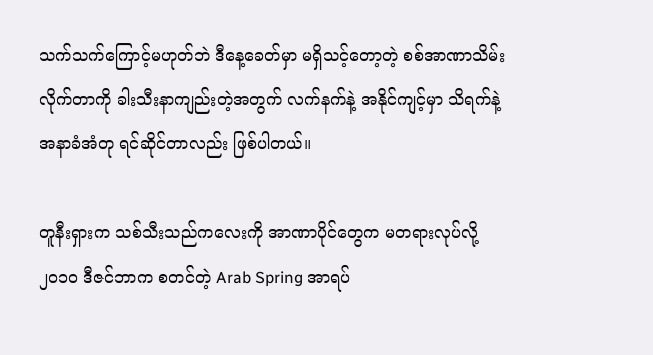သက်သက်ကြောင့်မဟုတ်ဘဲ ဒီနေ့ခေတ်မှာ မရှိသင့်တော့တဲ့ စစ်အာဏာသိမ်းလိုက်တာကို ခါးသီးနာကျည်းတဲ့အတွက် လက်နက်နဲ့ အနိုင်ကျင့်မှာ သိရက်နဲ့ အနာခံအံတု ရင်ဆိုင်တာလည်း ဖြစ်ပါတယ်။

တူနီးရှားက သစ်သီးသည်ကလေးကို အာဏာပိုင်တွေက မတရားလုပ်လို့ ၂၀၁၀ ဒီဇင်ဘာက စတင်တဲ့ Arab Spring အာရပ်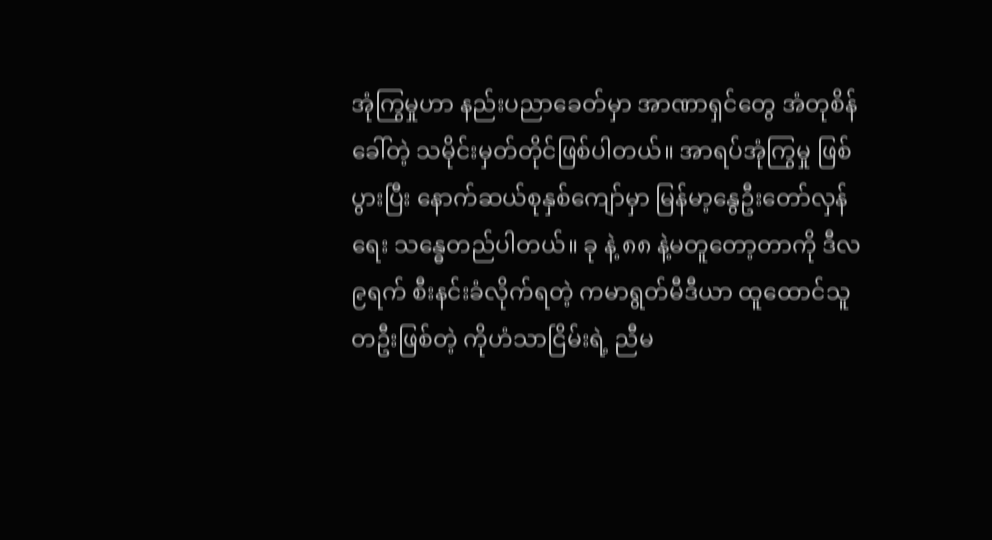အုံကြွမှုဟာ နည်းပညာခေတ်မှာ အာဏာရှင်တွေ အံတုစိန်ခေါ်တဲ့ သမိုင်းမှတ်တိုင်ဖြစ်ပါတယ်။ အာရပ်အုံကြွမှု ဖြစ်ပွားပြီး နောက်ဆယ်စုနှစ်ကျော်မှာ မြန်မာ့နွေဦးတော်လှန်ရေး သန္ဓေတည်ပါတယ်။ ခု နဲ့ ၈၈ နဲ့မတူတော့တာကို ဒီလ ၉ရက် စီးနင်းခံလိုက်ရတဲ့ ကမာရွတ်မီဒီယာ ထူထောင်သူတဦးဖြစ်တဲ့ ကိုဟံသာငြိမ်းရဲ့ ညီမ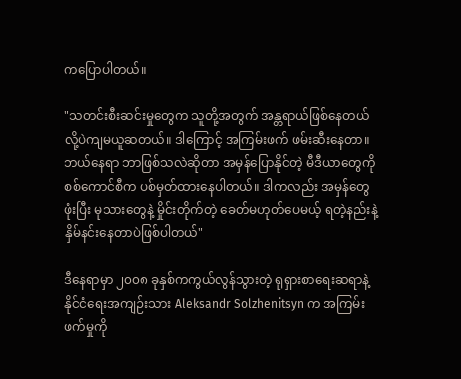ကပြောပါတယ်။

"သတင်းစီးဆင်းမှုတွေက သူတို့အတွက် အန္တရာယ်ဖြစ်နေတယ်လို့ပဲကျမယူဆတယ်။ ဒါကြောင့် အကြမ်းဖက် ဖမ်းဆီးနေတာ။ ဘယ်နေရာ ဘာဖြစ်သလဲဆိုတာ အမှန်ပြောနိုင်တဲ့ မီဒီယာတွေကို စစ်ကောင်စီက ပစ်မှတ်ထားနေပါတယ်။ ဒါကလည်း အမှန်တွေဖုံးပြီး မုသားတွေနဲ့ မှိုင်းတိုက်တဲ့ ခေတ်မဟုတ်ပေမယ့် ရတဲ့နည်းနဲ့ နှိမ်နင်းနေတာပဲဖြစ်ပါတယ်"

ဒီနေရာမှာ ၂၀၀၈ ခုနှစ်ကကွယ်လွန်သွားတဲ့ ရုရှားစာရေးဆရာနဲ့ နိုင်ငံရေးအကျဉ်းသား Aleksandr Solzhenitsyn က အကြမ်းဖက်မှုကို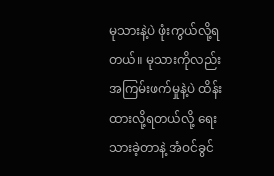မုသားနဲ့ပဲ ဖုံးကွယ်လို့ရတယ်။ မုသားကိုလည်း အကြမ်းဖက်မှုနဲ့ပဲ ထိန်းထားလို့ရတယ်လို့ ရေးသားခဲ့တာနဲ့ အံဝင်ခွင်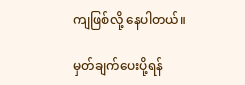ကျဖြစ်လို့ နေပါတယ်။

မှတ်ချက်ပေးပို့ရန်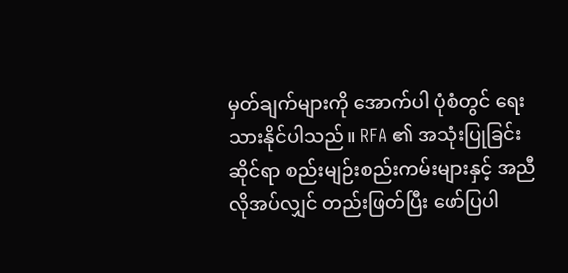မှတ်ချက်များကို အောက်ပါ ပုံစံတွင် ရေးသားနိုင်ပါသည်။ RFA ၏ အသုံးပြုခြင်းဆိုင်ရာ စည်းမျဉ်းစည်းကမ်းများနှင့် အညီ လိုအပ်လျှင် တည်းဖြတ်ပြီး ဖော်ပြပါ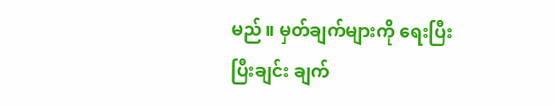မည်။ မှတ်ချက်များကို ရေးပြီးပြီးချင်း ချက်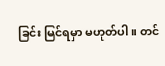ခြင်း မြင်ရမှာ မဟုတ်ပါ။ တင်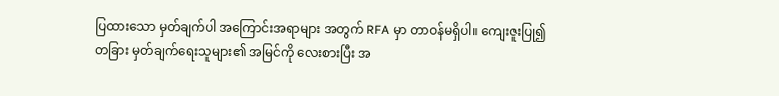ပြထားသော မှတ်ချက်ပါ အကြောင်းအရာများ အတွက် RFA မှာ တာဝန်မရှိပါ။ ကျေးဇူးပြု၍ တခြား မှတ်ချက်ရေးသူများ၏ အမြင်ကို လေးစားပြီး အ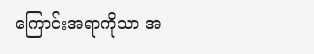ကြောင်းအရာကိုသာ အ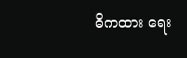ဓိကထား ရေး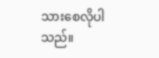သားစေလိုပါသည်။